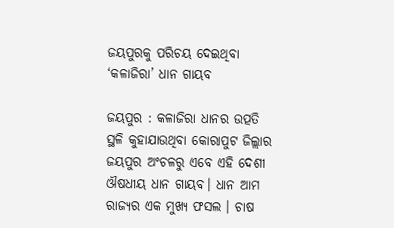ଜୟପୁରକୁ ପରିଚୟ ଦେଇଥିବା ‘କଳାଜିରା’ ଧାନ ଗାୟବ

ଜୟପୁର : କଳାଜିରା ଧାନର ଉତ୍ପତି ସ୍ଥଳି କୁହାଯାଉଥିବା କୋରାପୁଟ ଜିଲ୍ଲାର ଜୟପୁର ଅଂଚଳରୁ ଏବେ ଏହି ଦେଶୀ ଔଷଧୀୟ ଧାନ ଗାୟବ। ଧାନ ଆମ ରାଜ୍ୟର ଏକ ମୁଖ୍ୟ ଫସଲ । ଚାଷ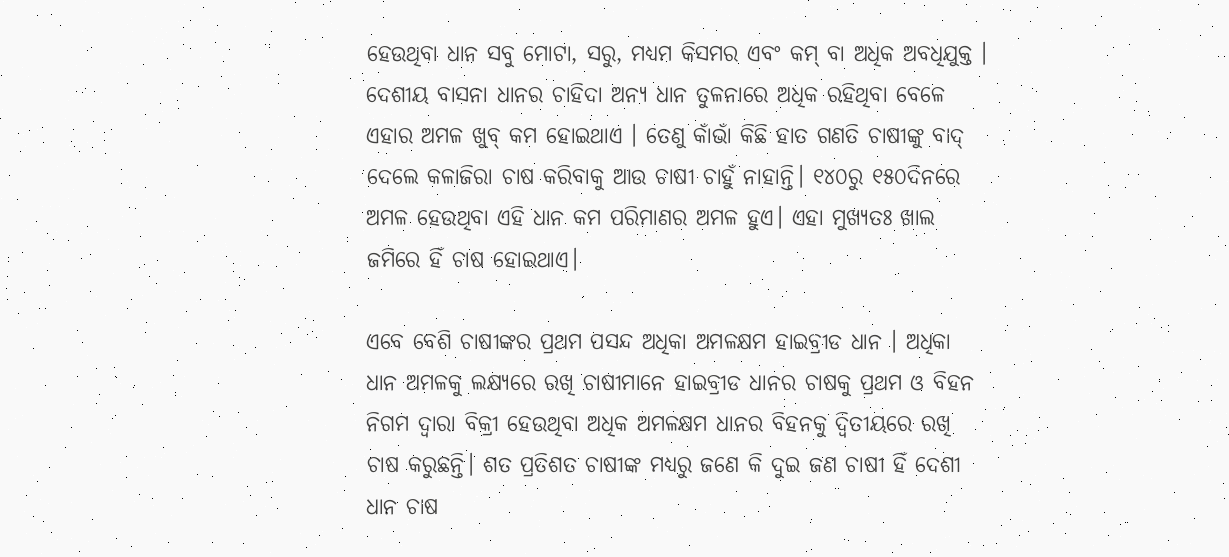ହେଉଥିବା ଧାନ ସବୁ ମୋଟା, ସରୁ, ମଧ୍ୟମ କିସମର ଏବଂ କମ୍ ବା ଅଧିକ ଅବଧିଯୁକ୍ତ । ଦେଶୀୟ ବାସନା ଧାନର ଚାହିଦା ଅନ୍ୟ ଧାନ ତୁଳନାରେ ଅଧିକ ରହିଥିବା ବେଳେ ଏହାର ଅମଳ ଖୁବ୍ କମ ହୋଇଥାଏ । ତେଣୁ କାଁଭାଁ କିଛି ହାତ ଗଣତି ଚାଷୀଙ୍କୁ ବାଦ୍ ଦେଲେ କଳାଜିରା ଚାଷ କରିବାକୁ ଆଉ ଚାଷୀ ଚାହୁଁ ନାହାନ୍ତି। ୧୪୦ରୁ ୧୫୦ଦିନରେ ଅମଳ ହେଉଥିବା ଏହି ଧାନ କମ ପରିମାଣର ଅମଳ ହୁଏ। ଏହା ମୁଖ୍ୟତଃ ଖାଲ ଜମିରେ ହିଁ ଚାଷ ହୋଇଥାଏ।

ଏବେ ବେଶି ଚାଷୀଙ୍କର ପ୍ରଥମ ପସନ୍ଦ ଅଧିକା ଅମଳକ୍ଷମ ହାଇବ୍ରୀଡ ଧାନ । ଅଧିକା ଧାନ ଅମଳକୁ ଲକ୍ଷ୍ୟରେ ରଖି ଚାଷୀମାନେ ହାଇବ୍ରୀଡ ଧାନର ଚାଷକୁ ପ୍ରଥମ ଓ ବିହନ ନିଗମ ଦ୍ବାରା ବିକ୍ରୀ ହେଉଥିବା ଅଧିକ ଅମଳକ୍ଷମ ଧାନର ବିହନକୁ ଦ୍ବିତୀୟରେ ରଖି ଚାଷ କରୁଛନ୍ତି। ଶତ ପ୍ରତିଶତ ଚାଷୀଙ୍କ ମଧ୍ୟରୁ ଜଣେ କି ଦୁଇ ଜଣ ଚାଷୀ ହିଁ ଦେଶୀ ଧାନ ଚାଷ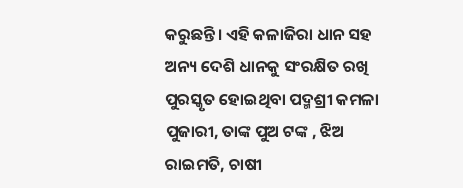କରୁଛନ୍ତି। ଏହି କଳାଜିରା ଧାନ ସହ ଅନ୍ୟ ଦେଶି ଧାନକୁ ସଂରକ୍ଷିତ ରଖି ପୁରସ୍କୃତ ହୋଇଥିବା ପଦ୍ମଶ୍ରୀ କମଳା ପୁଜାରୀ, ତାଙ୍କ ପୁଅ ଟଙ୍କ , ଝିଅ ରାଇମତି, ଚାଷୀ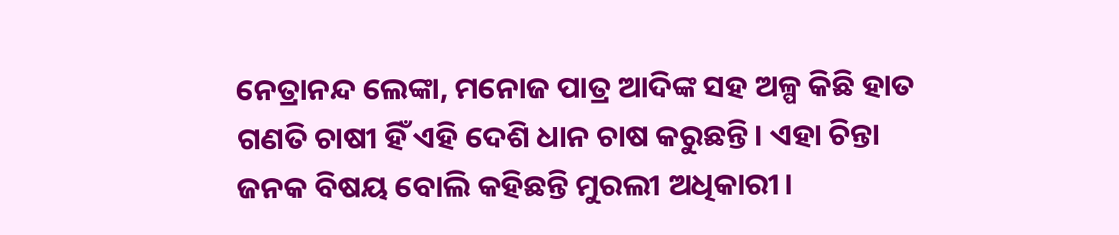ନେତ୍ରାନନ୍ଦ ଲେଙ୍କା, ମନୋଜ ପାତ୍ର ଆଦିଙ୍କ ସହ ଅଳ୍ପ କିଛି ହାତ ଗଣତି ଚାଷୀ ହିଁ ଏହି ଦେଶି ଧାନ ଚାଷ କରୁଛନ୍ତି। ଏହା ଚିନ୍ତା ଜନକ ବିଷୟ ବୋଲି କହିଛନ୍ତି ମୁରଲୀ ଅଧିକାରୀ।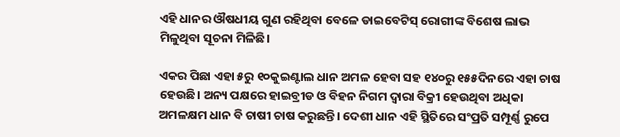ଏହି ଧାନର ଔଷଧୀୟ ଗୁଣ ରହିଥିବା ବେଳେ ଡାଇବେଟିସ୍ ରୋଗୀଙ୍କ ବିଶେଷ ଲାଭ ମିଳୁଥିବା ସୂଚନା ମିଳିଛି।

ଏକର ପିଛା ଏହା ୫ରୁ ୧୦କୁଇଣ୍ଟାଲ ଧାନ ଅମଳ ହେବା ସହ ୧୪୦ରୁ ୧୫୫ଦିନରେ ଏହା ଚାଷ ହେଉଛି। ଅନ୍ୟ ପକ୍ଷରେ ହାଇବ୍ରୀଡ ଓ ବିହନ ନିଗମ ଦ୍ବାରା ବିକ୍ରୀ ହେଉଥିବା ଅଧିକା ଅମଳକ୍ଷମ ଧାନ ବି ଚାଷୀ ଚାଷ କରୁଛନ୍ତି। ଦେଶୀ ଧାନ ଏହି ସ୍ଥିତିରେ ସଂପ୍ରତି ସମ୍ପୂର୍ଣ୍ଣ ରୁପେ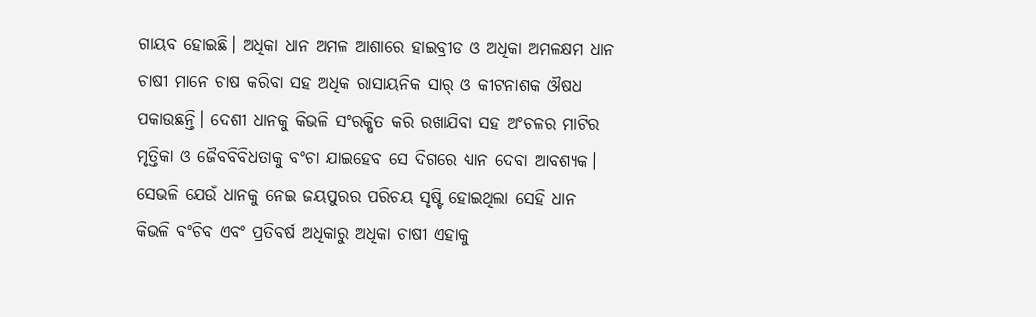ଗାୟବ ହୋଇଛି। ଅଧିକା ଧାନ ଅମଳ ଆଶାରେ ହାଇବ୍ରୀଡ ଓ ଅଧିକା ଅମଳକ୍ଷମ ଧାନ ଚାଷୀ ମାନେ ଚାଷ କରିବା ସହ ଅଧିକ ରାସାୟନିକ ସାର୍ ଓ କୀଟନାଶକ ଔଷଧ ପକାଉଛନ୍ତି। ଦେଶୀ ଧାନକୁ କିଭଳି ସଂରକ୍ଷିତ କରି ରଖାଯିବା ସହ ଅଂଚଳର ମାଟିର ମୃତ୍ତିକା ଓ ଜୈବବିବିଧତାକୁ ବଂଚା ଯାଇହେବ ସେ ଦିଗରେ ଧ୍ୟାନ ଦେବା ଆବଶ୍ୟକ। ସେଭଳି ଯେଉଁ ଧାନକୁ ନେଇ ଜୟପୁରର ପରିଚୟ ସୃଷ୍ଟି ହୋଇଥିଲା ସେହି ଧାନ କିଭଳି ବଂଚିବ ଏବଂ ପ୍ରତିବର୍ଷ ଅଧିକାରୁ ଅଧିକା ଚାଷୀ ଏହାକୁ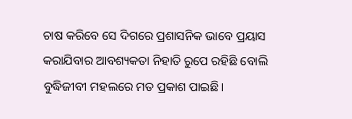ଚାଷ କରିବେ ସେ ଦିଗରେ ପ୍ରଶାସନିକ ଭାବେ ପ୍ରୟାସ କରାଯିବାର ଆବଶ୍ୟକତା ନିହାତି ରୁପେ ରହିଛି ବୋଲି ବୁଦ୍ଧିଜୀବୀ ମହଲରେ ମତ ପ୍ରକାଶ ପାଇଛି।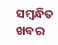ସମ୍ବନ୍ଧିତ ଖବର